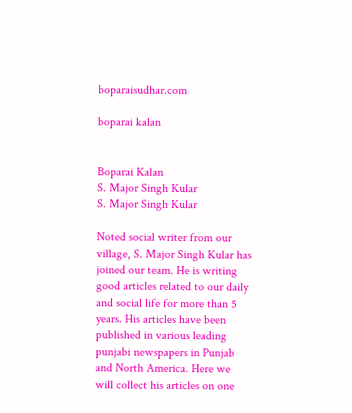boparaisudhar.com

boparai kalan


Boparai Kalan
S. Major Singh Kular
S. Major Singh Kular

Noted social writer from our village, S. Major Singh Kular has joined our team. He is writing good articles related to our daily and social life for more than 5 years. His articles have been published in various leading punjabi newspapers in Punjab and North America. Here we will collect his articles on one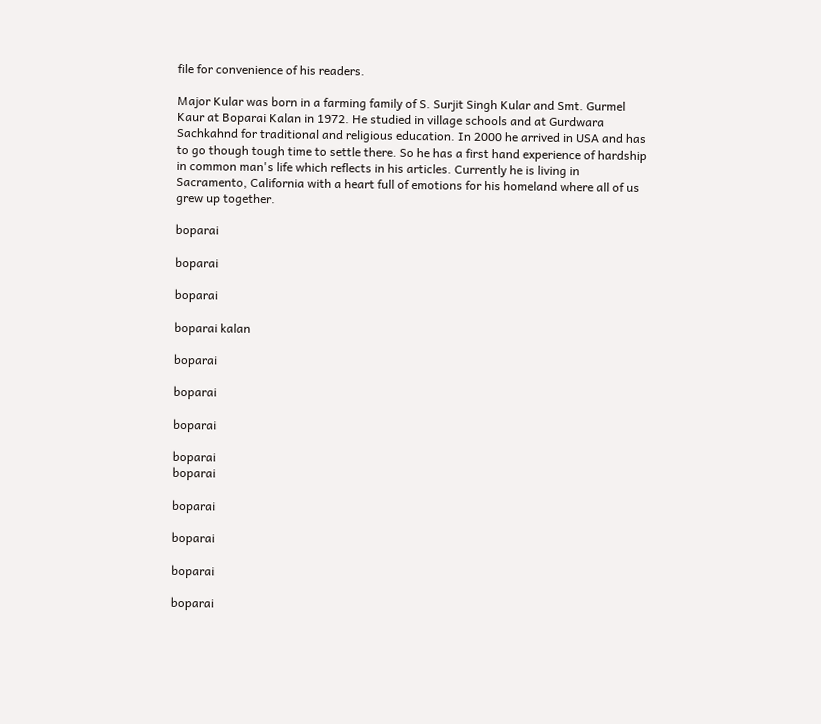file for convenience of his readers.

Major Kular was born in a farming family of S. Surjit Singh Kular and Smt. Gurmel Kaur at Boparai Kalan in 1972. He studied in village schools and at Gurdwara Sachkahnd for traditional and religious education. In 2000 he arrived in USA and has to go though tough time to settle there. So he has a first hand experience of hardship in common man's life which reflects in his articles. Currently he is living in Sacramento, California with a heart full of emotions for his homeland where all of us grew up together.

boparai

boparai

boparai

boparai kalan

boparai

boparai

boparai

boparai
boparai

boparai

boparai

boparai

boparai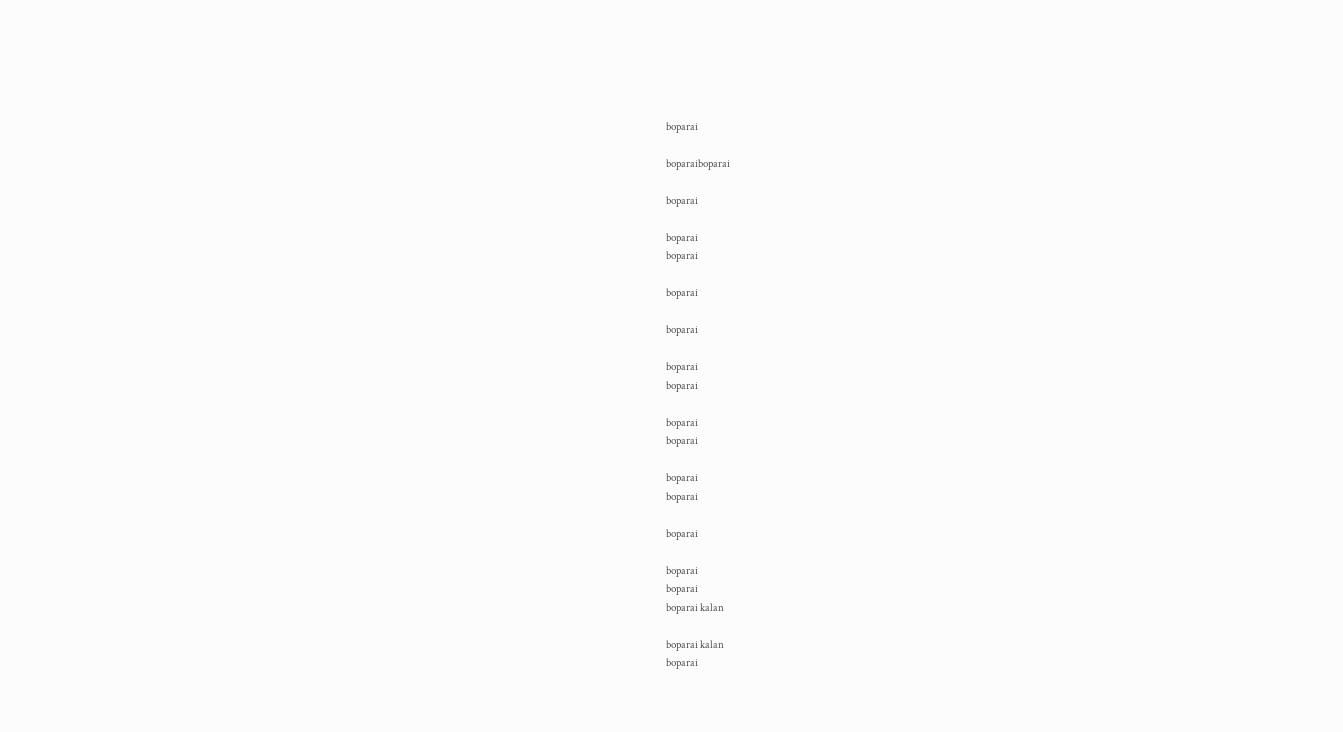boparai

boparaiboparai

boparai

boparai
boparai

boparai

boparai

boparai
boparai

boparai
boparai

boparai
boparai

boparai

boparai
boparai
boparai kalan

boparai kalan
boparai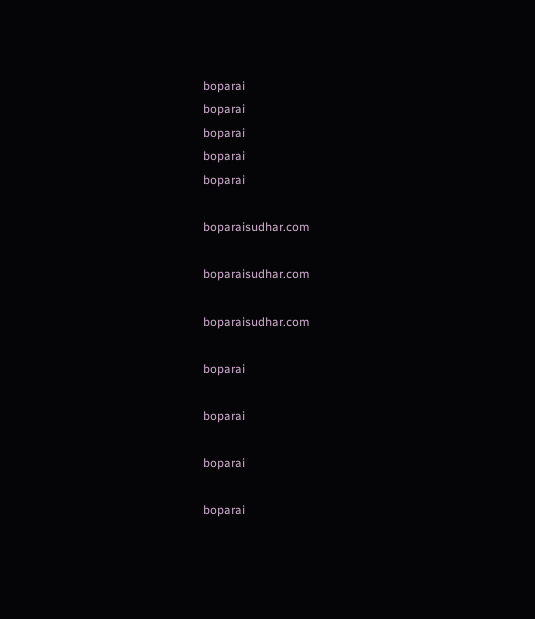boparai
boparai
boparai
boparai
boparai

boparaisudhar.com

boparaisudhar.com

boparaisudhar.com

boparai

boparai

boparai

boparai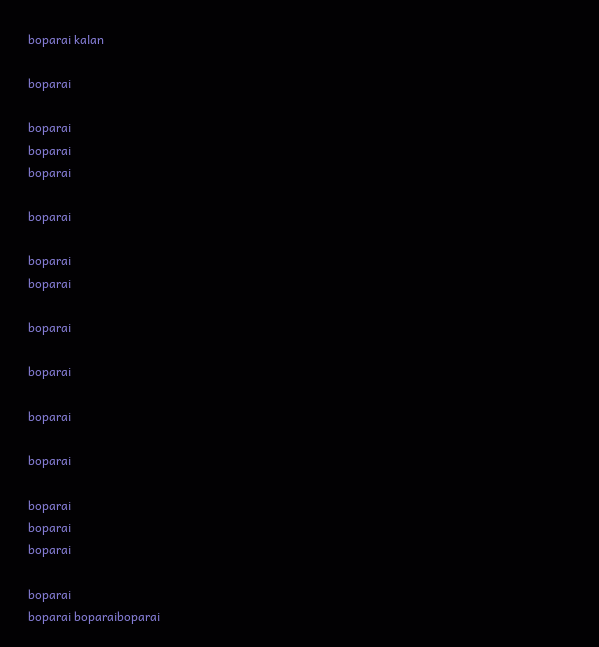boparai kalan

boparai

boparai
boparai
boparai

boparai

boparai
boparai

boparai

boparai

boparai

boparai

boparai
boparai
boparai

boparai
boparai boparaiboparai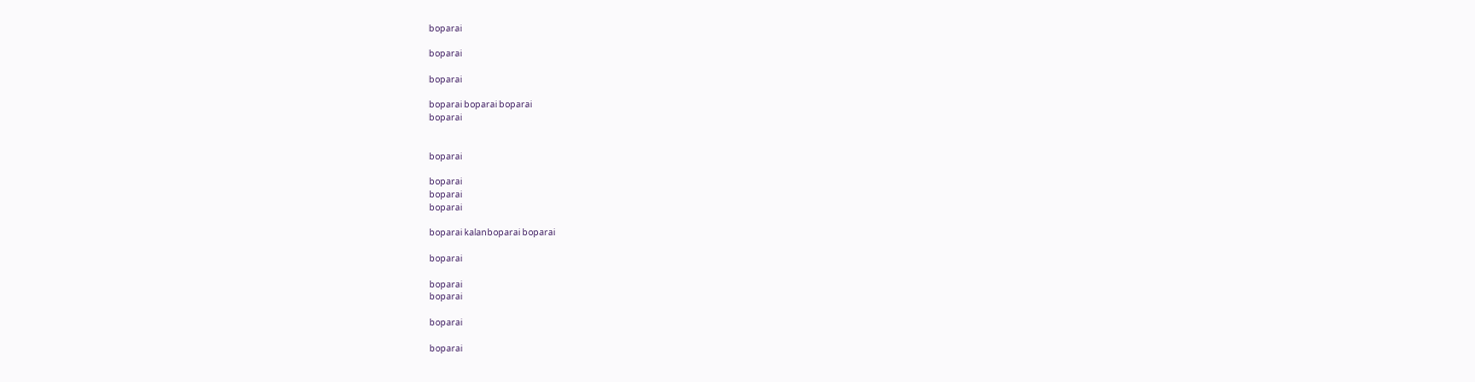boparai

boparai

boparai

boparai boparai boparai
boparai


boparai

boparai
boparai
boparai

boparai kalanboparai boparai

boparai

boparai
boparai

boparai

boparai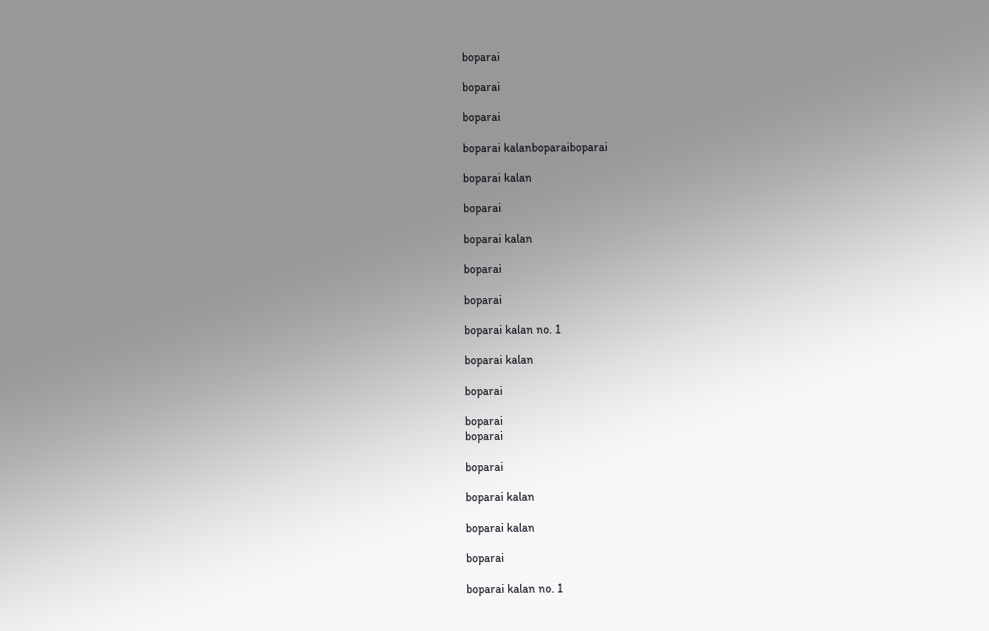boparai

boparai

boparai

boparai kalanboparaiboparai

boparai kalan

boparai

boparai kalan

boparai

boparai

boparai kalan no. 1

boparai kalan

boparai

boparai
boparai

boparai

boparai kalan

boparai kalan

boparai

boparai kalan no. 1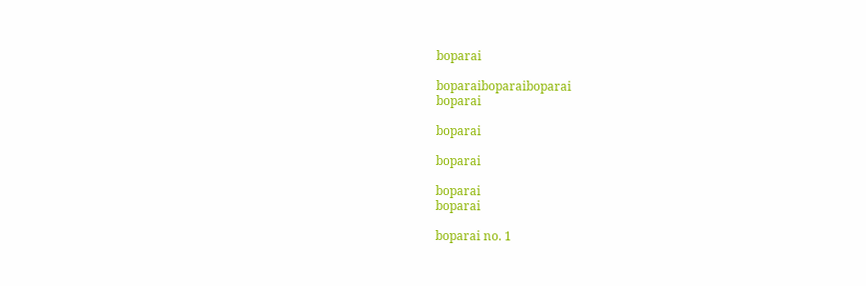boparai

boparaiboparaiboparai
boparai

boparai

boparai

boparai
boparai

boparai no. 1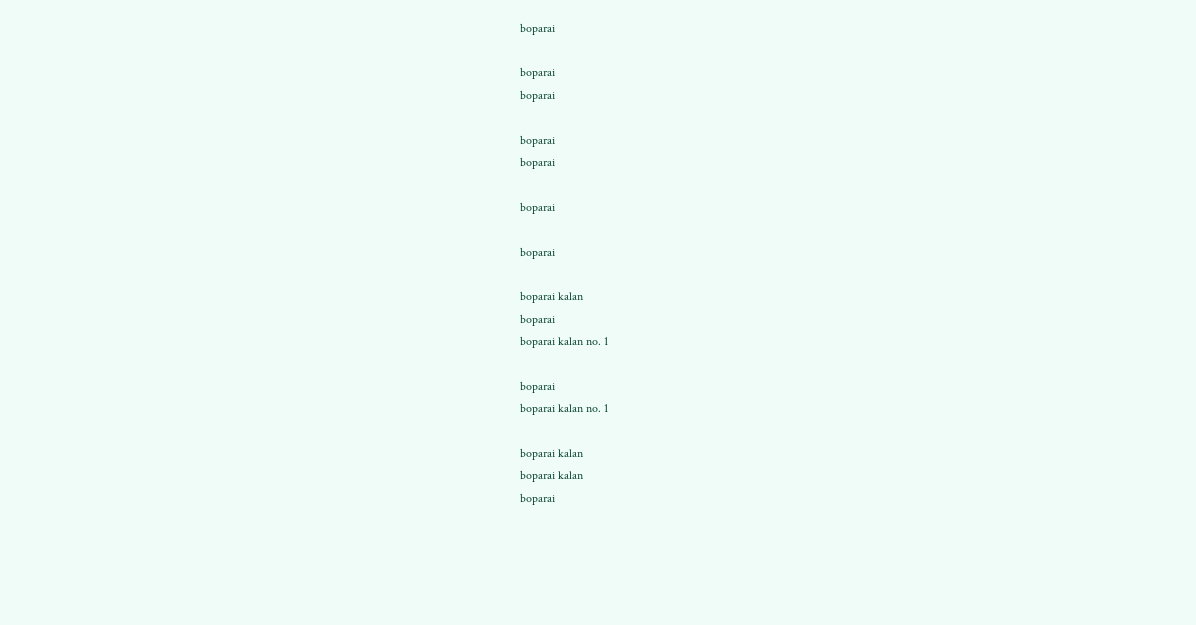boparai

boparai
boparai

boparai
boparai

boparai

boparai

boparai kalan
boparai
boparai kalan no. 1

boparai
boparai kalan no. 1

boparai kalan
boparai kalan
boparai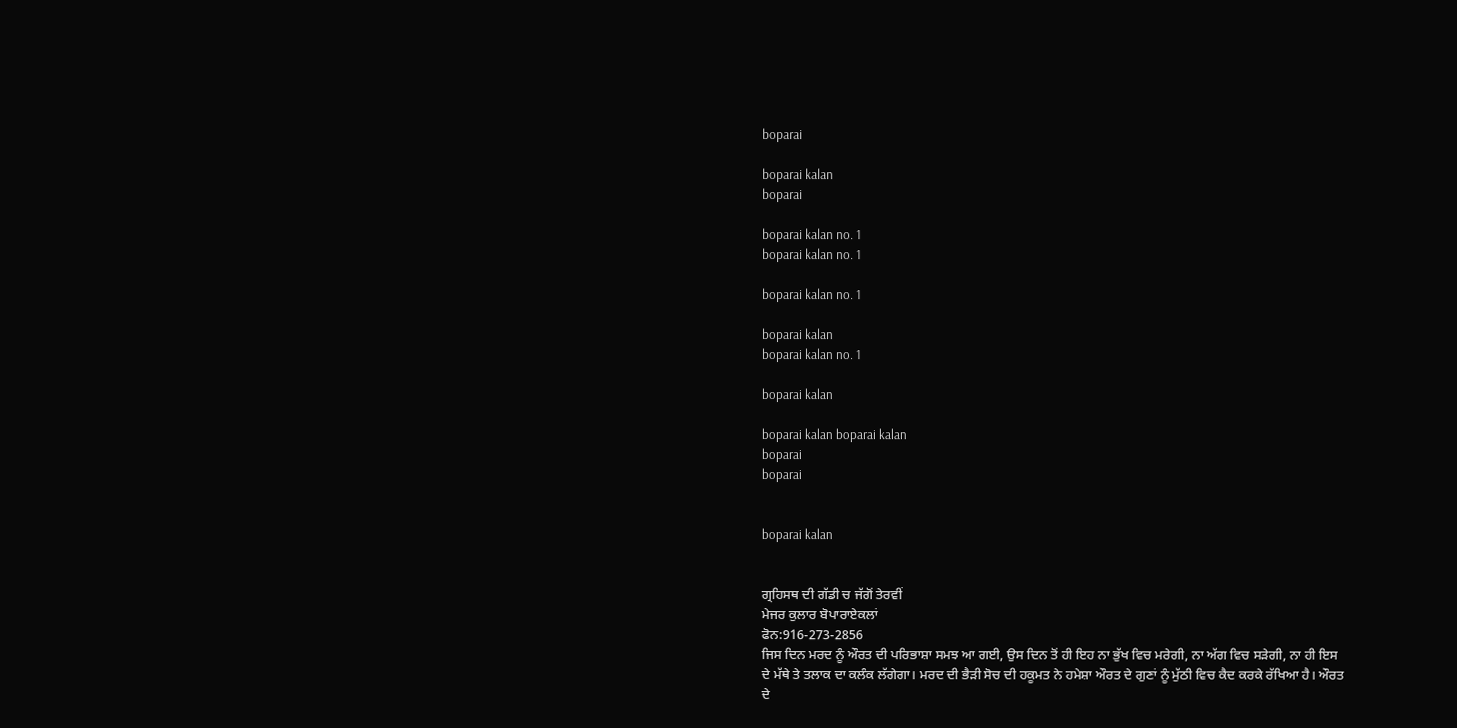boparai

boparai kalan
boparai

boparai kalan no. 1
boparai kalan no. 1

boparai kalan no. 1

boparai kalan
boparai kalan no. 1

boparai kalan

boparai kalan boparai kalan
boparai
boparai


boparai kalan


ਗ੍ਰਹਿਸਥ ਦੀ ਗੱਡੀ ਚ ਜੱਗੋਂ ਤੇਰਵੀਂ
ਮੇਜਰ ਕੁਲਾਰ ਬੋਪਾਰਾਏਕਲਾਂ
ਫੋਨ:916-273-2856
ਜਿਸ ਦਿਨ ਮਰਦ ਨੂੰ ਔਰਤ ਦੀ ਪਰਿਭਾਸ਼ਾ ਸਮਝ ਆ ਗਈ, ਉਸ ਦਿਨ ਤੋਂ ਹੀ ਇਹ ਨਾ ਭੁੱਖ ਵਿਚ ਮਰੇਗੀ, ਨਾ ਅੱਗ ਵਿਚ ਸੜੇਗੀ, ਨਾ ਹੀ ਇਸ ਦੇ ਮੱਥੇ ਤੇ ਤਲਾਕ ਦਾ ਕਲੰਕ ਲੱਗੇਗਾ। ਮਰਦ ਦੀ ਭੈੜੀ ਸੋਚ ਦੀ ਹਕੂਮਤ ਨੇ ਹਮੇਸ਼ਾ ਔਰਤ ਦੇ ਗੁਣਾਂ ਨੂੰ ਮੁੱਠੀ ਵਿਚ ਕੈਦ ਕਰਕੇ ਰੱਖਿਆ ਹੈ। ਔਰਤ ਦੇ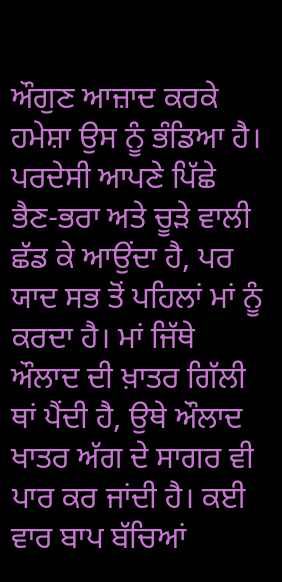ਔਗੁਣ ਆਜ਼ਾਦ ਕਰਕੇ ਹਮੇਸ਼ਾ ਉਸ ਨੂੰ ਭੰਡਿਆ ਹੈ। ਪਰਦੇਸੀ ਆਪਣੇ ਪਿੱਛੇ ਭੈਣ-ਭਰਾ ਅਤੇ ਚੂੜੇ ਵਾਲੀ ਛੱਡ ਕੇ ਆਉਂਦਾ ਹੈ, ਪਰ ਯਾਦ ਸਭ ਤੋਂ ਪਹਿਲਾਂ ਮਾਂ ਨੂੰ ਕਰਦਾ ਹੈ। ਮਾਂ ਜਿੱਥੇ ਔਲਾਦ ਦੀ ਖ਼ਾਤਰ ਗਿੱਲੀ ਥਾਂ ਪੈਂਦੀ ਹੈ, ਉਥੇ ਔਲਾਦ ਖਾਤਰ ਅੱਗ ਦੇ ਸਾਗਰ ਵੀ ਪਾਰ ਕਰ ਜਾਂਦੀ ਹੈ। ਕਈ ਵਾਰ ਬਾਪ ਬੱਚਿਆਂ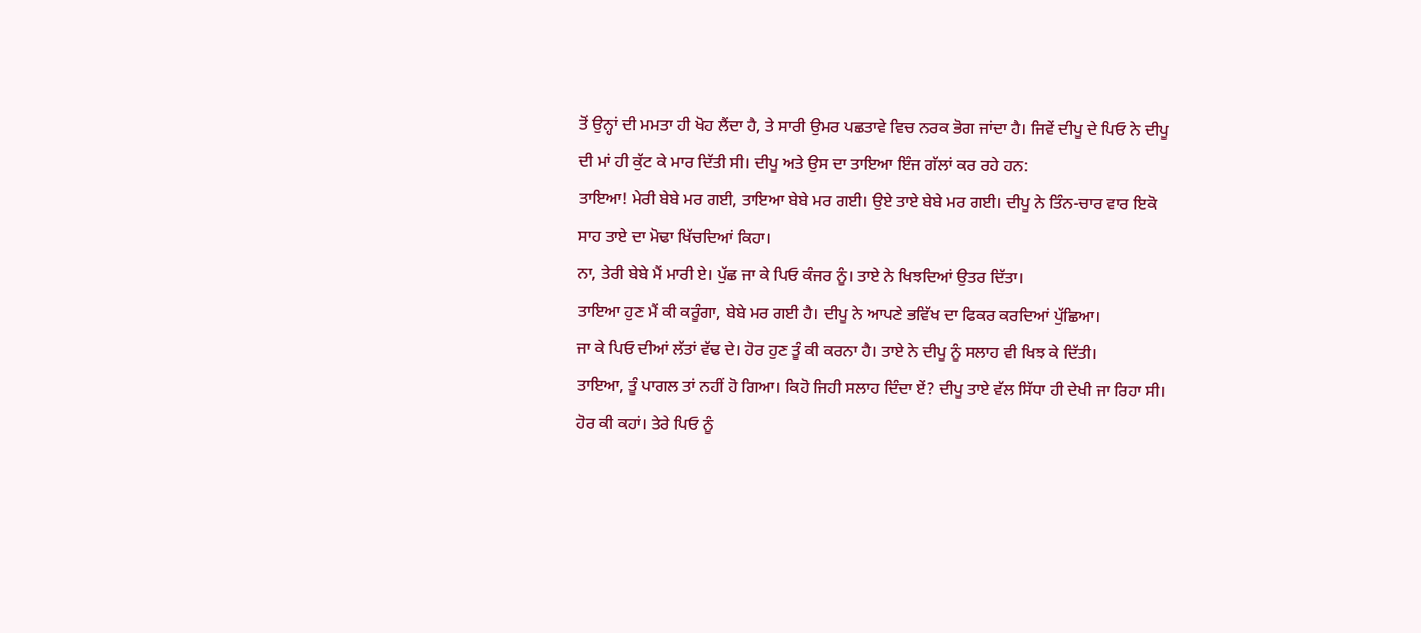ਤੋਂ ਉਨ੍ਹਾਂ ਦੀ ਮਮਤਾ ਹੀ ਖੋਹ ਲੈਂਦਾ ਹੈ, ਤੇ ਸਾਰੀ ਉਮਰ ਪਛਤਾਵੇ ਵਿਚ ਨਰਕ ਭੋਗ ਜਾਂਦਾ ਹੈ। ਜਿਵੇਂ ਦੀਪੂ ਦੇ ਪਿਓ ਨੇ ਦੀਪੂ ਦੀ ਮਾਂ ਹੀ ਕੁੱਟ ਕੇ ਮਾਰ ਦਿੱਤੀ ਸੀ। ਦੀਪੂ ਅਤੇ ਉਸ ਦਾ ਤਾਇਆ ਇੰਜ ਗੱਲਾਂ ਕਰ ਰਹੇ ਹਨ:
ਤਾਇਆ! ਮੇਰੀ ਬੇਬੇ ਮਰ ਗਈ, ਤਾਇਆ ਬੇਬੇ ਮਰ ਗਈ। ਉਏ ਤਾਏ ਬੇਬੇ ਮਰ ਗਈ। ਦੀਪੂ ਨੇ ਤਿੰਨ-ਚਾਰ ਵਾਰ ਇਕੋ ਸਾਹ ਤਾਏ ਦਾ ਮੋਢਾ ਖਿੱਚਦਿਆਂ ਕਿਹਾ।
ਨਾ, ਤੇਰੀ ਬੇਬੇ ਮੈਂ ਮਾਰੀ ਏ। ਪੁੱਛ ਜਾ ਕੇ ਪਿਓ ਕੰਜਰ ਨੂੰ। ਤਾਏ ਨੇ ਖਿਝਦਿਆਂ ਉਤਰ ਦਿੱਤਾ।
ਤਾਇਆ ਹੁਣ ਮੈਂ ਕੀ ਕਰੂੰਗਾ, ਬੇਬੇ ਮਰ ਗਈ ਹੈ। ਦੀਪੂ ਨੇ ਆਪਣੇ ਭਵਿੱਖ ਦਾ ਫਿਕਰ ਕਰਦਿਆਂ ਪੁੱਛਿਆ।
ਜਾ ਕੇ ਪਿਓ ਦੀਆਂ ਲੱਤਾਂ ਵੱਢ ਦੇ। ਹੋਰ ਹੁਣ ਤੂੰ ਕੀ ਕਰਨਾ ਹੈ। ਤਾਏ ਨੇ ਦੀਪੂ ਨੂੰ ਸਲਾਹ ਵੀ ਖਿਝ ਕੇ ਦਿੱਤੀ।
ਤਾਇਆ, ਤੂੰ ਪਾਗਲ ਤਾਂ ਨਹੀਂ ਹੋ ਗਿਆ। ਕਿਹੋ ਜਿਹੀ ਸਲਾਹ ਦਿੰਦਾ ਏਂ? ਦੀਪੂ ਤਾਏ ਵੱਲ ਸਿੱਧਾ ਹੀ ਦੇਖੀ ਜਾ ਰਿਹਾ ਸੀ।
ਹੋਰ ਕੀ ਕਹਾਂ। ਤੇਰੇ ਪਿਓ ਨੂੰ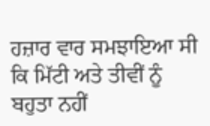ਹਜ਼ਾਰ ਵਾਰ ਸਮਝਾਇਆ ਸੀ ਕਿ ਮਿੱਟੀ ਅਤੇ ਤੀਵੀਂ ਨੂੰ ਬਹੁਤਾ ਨਹੀਂ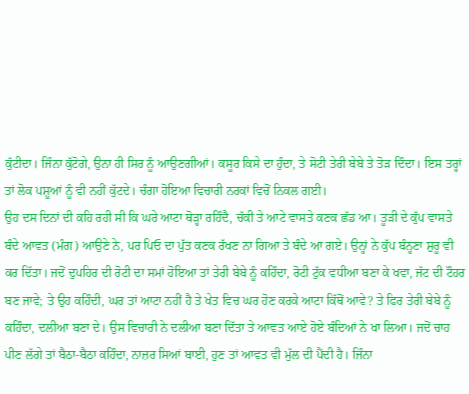ਕੁੱਟੀਦਾ। ਜਿੰਨਾ ਕੁੱਟੋਗੇ, ਉਨਾ ਹੀ ਸਿਰ ਨੂੰ ਆਉਣਗੀਆਂ। ਕਸੂਰ ਕਿਸੇ ਦਾ ਹੁੰਦਾ, ਤੇ ਸੋਟੀ ਤੇਰੀ ਬੇਬੇ ਤੇ ਤੋੜ ਦਿੰਦਾ। ਇਸ ਤਰ੍ਹਾਂ ਤਾਂ ਲੋਕ ਪਸ਼ੂਆਂ ਨੂੰ ਵੀ ਨਹੀਂ ਕੁੱਟਦੇ। ਚੰਗਾ ਹੋਇਆ ਵਿਚਾਰੀ ਨਰਕਾਂ ਵਿਚੋਂ ਨਿਕਲ ਗਈ।
ਉਹ ਦਸ ਦਿਨਾਂ ਦੀ ਕਹਿ ਰਹੀ ਸੀ ਕਿ ਘਰੇ ਆਟਾ ਥੋੜ੍ਹਾ ਰਹਿੰਦੈ, ਚੱਕੀ ਤੇ ਆਟੇ ਵਾਸਤੇ ਕਣਕ ਛੱਡ ਆ। ਤੂੜੀ ਦੇ ਕੁੱਪ ਵਾਸਤੇ ਬੰਦੇ ਆਵਤ (ਮੰਗ) ਆਉਣੇ ਨੇ, ਪਰ ਪਿਓ ਦਾ ਪੁੱਤ ਕਣਕ ਰੱਖਣ ਨਾ ਗਿਆ ਤੇ ਬੰਦੇ ਆ ਗਏ। ਉਨ੍ਹਾਂ ਨੇ ਕੁੱਪ ਬੰਨ੍ਹਣਾ ਸ਼ੁਰੂ ਵੀ ਕਰ ਦਿੱਤਾ। ਜਦੋਂ ਦੁਪਹਿਰ ਦੀ ਰੋਟੀ ਦਾ ਸਮਾਂ ਹੋਇਆ ਤਾਂ ਤੇਰੀ ਬੇਬੇ ਨੂੰ ਕਹਿੰਦਾ, ਰੋਟੀ ਟੁੱਕ ਵਧੀਆ ਬਣਾ ਕੇ ਖਵਾ, ਜੱਟ ਦੀ ਟੌਹਰ ਬਣ ਜਾਵੇ; ਤੇ ਉਹ ਕਹਿੰਦੀ, ਘਰ ਤਾਂ ਆਟਾ ਨਹੀਂ ਹੈ ਤੇ ਖੇਤ ਵਿਚ ਘਰ ਹੋਣ ਕਰਕੇ ਆਟਾ ਕਿੱਥੋਂ ਆਵੇ? ਤੇ ਫਿਰ ਤੇਰੀ ਬੇਬੇ ਨੂੰ ਕਹਿੰਦਾ, ਦਲੀਆ ਬਣਾ ਦੇ। ਉਸ ਵਿਚਾਰੀ ਨੇ ਦਲੀਆ ਬਣਾ ਦਿੱਤਾ ਤੇ ਆਵਤ ਆਏ ਹੋਏ ਬੰਦਿਆਂ ਨੇ ਖਾ ਲਿਆ। ਜਦੋਂ ਚਾਹ ਪੀਣ ਲੱਗੇ ਤਾਂ ਬੈਠਾ-ਬੈਠਾ ਕਹਿੰਦਾ, ਨਾਜ਼ਰ ਸਿਆਂ ਬਾਈ, ਹੁਣ ਤਾਂ ਆਵਤ ਵੀ ਮੁੱਲ ਦੀ ਪੈਂਦੀ ਹੈ। ਜਿੰਨਾ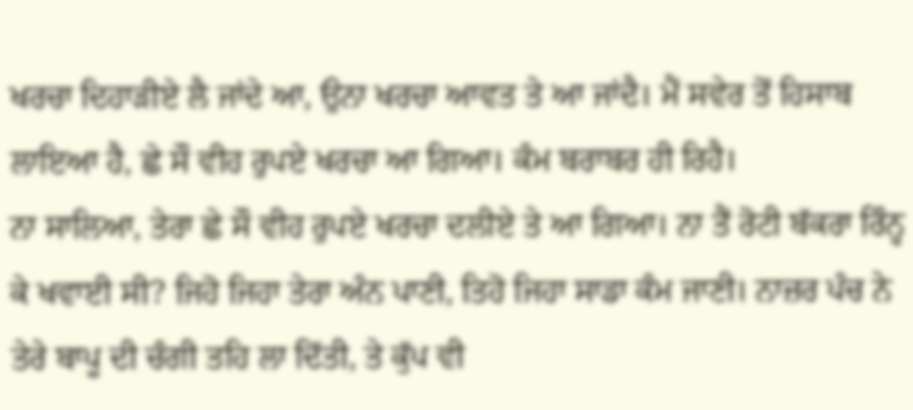ਖਰਚਾ ਦਿਹਾੜੀਏ ਲੈ ਜਾਂਦੇ ਆ, ਉਨਾ ਖਰਚਾ ਆਵਤ ਤੇ ਆ ਜਾਂਦੈ। ਮੈਂ ਸਵੇਰ ਤੋਂ ਹਿਸਾਬ ਲਾਇਆ ਹੈ, ਛੇ ਸੌ ਵੀਹ ਰੁਪਏ ਖਰਚਾ ਆ ਗਿਆ। ਕੰਮ ਬਰਾਬਰ ਹੀ ਰਿਹੈ।
ਨਾ ਸਾਲਿਆ, ਤੇਰਾ ਛੇ ਸੌ ਵੀਹ ਰੁਪਏ ਖਰਚਾ ਦਲੀਏ ਤੇ ਆ ਗਿਆ। ਨਾ ਤੈਂ ਰੋਟੀ ਬੱਕਰਾ ਰਿੰਨ੍ਹ ਕੇ ਖਵਾਈ ਸੀ? ਜਿਹੋ ਜਿਹਾ ਤੇਰਾ ਅੰਨ ਪਾਣੀ, ਤਿਹੋ ਜਿਹਾ ਸਾਡਾ ਕੰਮ ਜਾਣੀ। ਨਾਜ਼ਰ ਪੰਚ ਨੇ ਤੇਰੇ ਬਾਪੂ ਦੀ ਚੰਗੀ ਤਹਿ ਲਾ ਦਿੱਤੀ, ਤੇ ਕੁੱਪ ਵੀ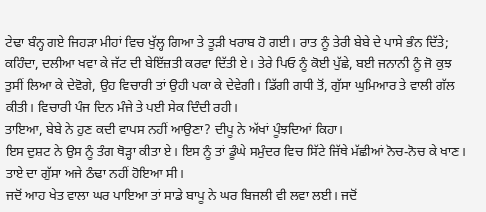ਟੇਢਾ ਬੰਨ੍ਹ ਗਏ ਜਿਹੜਾ ਮੀਹਾਂ ਵਿਚ ਖੁੱਲ੍ਹ ਗਿਆ ਤੇ ਤੂੜੀ ਖਰਾਬ ਹੋ ਗਈ। ਰਾਤ ਨੂੰ ਤੇਰੀ ਬੇਬੇ ਦੇ ਪਾਸੇ ਭੰਨ ਦਿੱਤੇ; ਕਹਿੰਦਾ, ਦਲੀਆ ਖਵਾ ਕੇ ਜੱਟ ਦੀ ਬੇਇੱਜ਼ਤੀ ਕਰਵਾ ਦਿੱਤੀ ਏ। ਤੇਰੇ ਪਿਓ ਨੂੰ ਕੋਈ ਪੁੱਛੇ, ਬਈ ਜਨਾਨੀ ਨੂੰ ਜੋ ਕੁਝ ਤੁਸੀਂ ਲਿਆ ਕੇ ਦੇਵੋਗੇ, ਉਹ ਵਿਚਾਰੀ ਤਾਂ ਉਹੀ ਪਕਾ ਕੇ ਦੇਵੇਗੀ। ਡਿੱਗੀ ਗਧੀ ਤੋਂ, ਗੁੱਸਾ ਘੁਮਿਆਰ ਤੇ ਵਾਲੀ ਗੱਲ ਕੀਤੀ। ਵਿਚਾਰੀ ਪੰਜ ਦਿਨ ਮੰਜੇ ਤੇ ਪਈ ਸੇਕ ਦਿੰਦੀ ਰਹੀ।
ਤਾਇਆ, ਬੇਬੇ ਨੇ ਹੁਣ ਕਦੀ ਵਾਪਸ ਨਹੀਂ ਆਉਣਾ? ਦੀਪੂ ਨੇ ਅੱਖਾਂ ਪੂੰਝਦਿਆਂ ਕਿਹਾ।
ਇਸ ਦੁਸ਼ਟ ਨੇ ਉਸ ਨੂੰ ਤੰਗ ਥੋੜ੍ਹਾ ਕੀਤਾ ਏ। ਇਸ ਨੂੰ ਤਾਂ ਡੂੰਘੇ ਸਮੁੰਦਰ ਵਿਚ ਸਿੱਟੇ ਜਿੱਥੇ ਮੱਛੀਆਂ ਨੋਚ-ਨੋਚ ਕੇ ਖਾਣ। ਤਾਏ ਦਾ ਗੁੱਸਾ ਅਜੇ ਠੰਢਾ ਨਹੀਂ ਹੋਇਆ ਸੀ।
ਜਦੋਂ ਆਹ ਖੇਤ ਵਾਲਾ ਘਰ ਪਾਇਆ ਤਾਂ ਸਾਡੇ ਬਾਪੂ ਨੇ ਘਰ ਬਿਜਲੀ ਵੀ ਲਵਾ ਲਈ। ਜਦੋਂ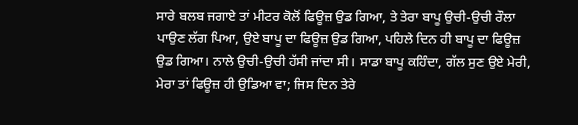ਸਾਰੇ ਬਲਬ ਜਗਾਏ ਤਾਂ ਮੀਟਰ ਕੋਲੋਂ ਫਿਊਜ਼ ਉਡ ਗਿਆ, ਤੇ ਤੇਰਾ ਬਾਪੂ ਉਚੀ-ਉਚੀ ਰੌਲਾ ਪਾਉਣ ਲੱਗ ਪਿਆ, ਉਏ ਬਾਪੂ ਦਾ ਫਿਊਜ਼ ਉਡ ਗਿਆ, ਪਹਿਲੇ ਦਿਨ ਹੀ ਬਾਪੂ ਦਾ ਫਿਊਜ਼ ਉਡ ਗਿਆ। ਨਾਲੇ ਉਚੀ-ਉਚੀ ਹੱਸੀ ਜਾਂਦਾ ਸੀ। ਸਾਡਾ ਬਾਪੂ ਕਹਿੰਦਾ, ਗੱਲ ਸੁਣ ਉਏ ਮੇਰੀ, ਮੇਰਾ ਤਾਂ ਫਿਊਜ਼ ਹੀ ਉਡਿਆ ਵਾ; ਜਿਸ ਦਿਨ ਤੇਰੇ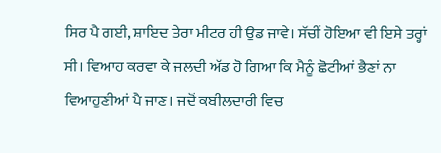ਸਿਰ ਪੈ ਗਈ, ਸ਼ਾਇਦ ਤੇਰਾ ਮੀਟਰ ਹੀ ਉਡ ਜਾਵੇ। ਸੱਚੀਂ ਹੋਇਆ ਵੀ ਇਸੇ ਤਰ੍ਹਾਂ ਸੀ। ਵਿਆਹ ਕਰਵਾ ਕੇ ਜਲਦੀ ਅੱਡ ਹੋ ਗਿਆ ਕਿ ਮੈਨੂੰ ਛੋਟੀਆਂ ਭੈਣਾਂ ਨਾ ਵਿਆਹੁਣੀਆਂ ਪੈ ਜਾਣ। ਜਦੋਂ ਕਬੀਲਦਾਰੀ ਵਿਚ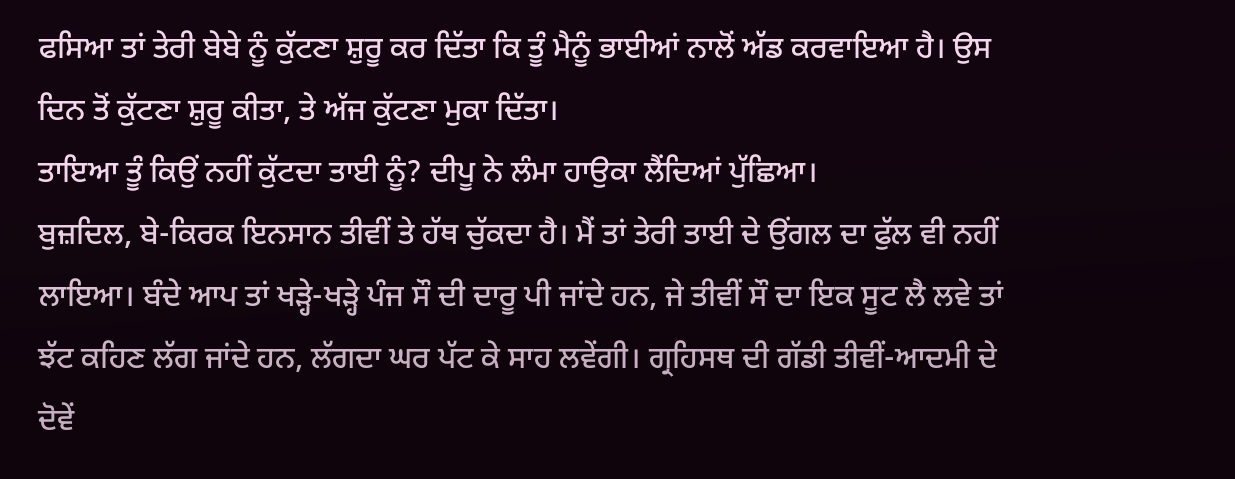ਫਸਿਆ ਤਾਂ ਤੇਰੀ ਬੇਬੇ ਨੂੰ ਕੁੱਟਣਾ ਸ਼ੁਰੂ ਕਰ ਦਿੱਤਾ ਕਿ ਤੂੰ ਮੈਨੂੰ ਭਾਈਆਂ ਨਾਲੋਂ ਅੱਡ ਕਰਵਾਇਆ ਹੈ। ਉਸ ਦਿਨ ਤੋਂ ਕੁੱਟਣਾ ਸ਼ੁਰੂ ਕੀਤਾ, ਤੇ ਅੱਜ ਕੁੱਟਣਾ ਮੁਕਾ ਦਿੱਤਾ।
ਤਾਇਆ ਤੂੰ ਕਿਉਂ ਨਹੀਂ ਕੁੱਟਦਾ ਤਾਈ ਨੂੰ? ਦੀਪੂ ਨੇ ਲੰਮਾ ਹਾਉਕਾ ਲੈਂਦਿਆਂ ਪੁੱਛਿਆ।
ਬੁਜ਼ਦਿਲ, ਬੇ-ਕਿਰਕ ਇਨਸਾਨ ਤੀਵੀਂ ਤੇ ਹੱਥ ਚੁੱਕਦਾ ਹੈ। ਮੈਂ ਤਾਂ ਤੇਰੀ ਤਾਈ ਦੇ ਉਂਗਲ ਦਾ ਫੁੱਲ ਵੀ ਨਹੀਂ ਲਾਇਆ। ਬੰਦੇ ਆਪ ਤਾਂ ਖੜ੍ਹੇ-ਖੜ੍ਹੇ ਪੰਜ ਸੌ ਦੀ ਦਾਰੂ ਪੀ ਜਾਂਦੇ ਹਨ, ਜੇ ਤੀਵੀਂ ਸੌ ਦਾ ਇਕ ਸੂਟ ਲੈ ਲਵੇ ਤਾਂ ਝੱਟ ਕਹਿਣ ਲੱਗ ਜਾਂਦੇ ਹਨ, ਲੱਗਦਾ ਘਰ ਪੱਟ ਕੇ ਸਾਹ ਲਵੇਂਗੀ। ਗ੍ਰਹਿਸਥ ਦੀ ਗੱਡੀ ਤੀਵੀਂ-ਆਦਮੀ ਦੇ ਦੋਵੇਂ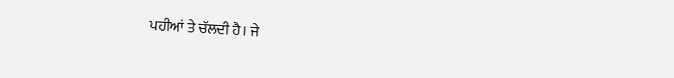ਪਹੀਆਂ ਤੇ ਚੱਲਦੀ ਹੈ। ਜੇ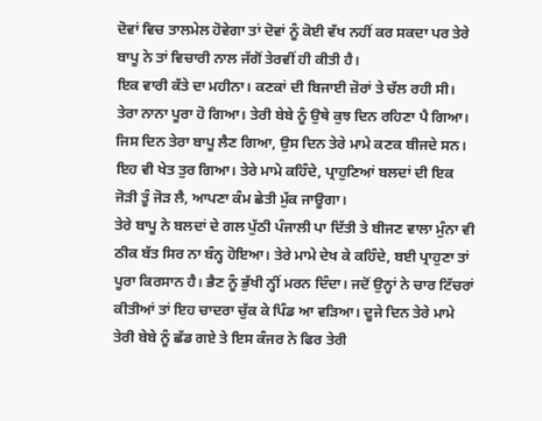ਦੋਵਾਂ ਵਿਚ ਤਾਲਮੇਲ ਹੋਵੇਗਾ ਤਾਂ ਦੋਵਾਂ ਨੂੰ ਕੋਈ ਵੱਖ ਨਹੀਂ ਕਰ ਸਕਦਾ ਪਰ ਤੇਰੇ ਬਾਪੂ ਨੇ ਤਾਂ ਵਿਚਾਰੀ ਨਾਲ ਜੱਗੋਂ ਤੇਰਵੀਂ ਹੀ ਕੀਤੀ ਹੈ।
ਇਕ ਵਾਰੀ ਕੱਤੇ ਦਾ ਮਹੀਨਾ। ਕਣਕਾਂ ਦੀ ਬਿਜਾਈ ਜ਼ੋਰਾਂ ਤੇ ਚੱਲ ਰਹੀ ਸੀ। ਤੇਰਾ ਨਾਨਾ ਪੂਰਾ ਹੋ ਗਿਆ। ਤੇਰੀ ਬੇਬੇ ਨੂੰ ਉਥੇ ਕੁਝ ਦਿਨ ਰਹਿਣਾ ਪੈ ਗਿਆ। ਜਿਸ ਦਿਨ ਤੇਰਾ ਬਾਪੂ ਲੈਣ ਗਿਆ, ਉਸ ਦਿਨ ਤੇਰੇ ਮਾਮੇ ਕਣਕ ਬੀਜਦੇ ਸਨ। ਇਹ ਵੀ ਖੇਤ ਤੁਰ ਗਿਆ। ਤੇਰੇ ਮਾਮੇ ਕਹਿੰਦੇ, ਪ੍ਰਾਹੁਣਿਆਂ ਬਲਦਾਂ ਦੀ ਇਕ ਜੋੜੀ ਤੂੰ ਜੋੜ ਲੈ, ਆਪਣਾ ਕੰਮ ਛੇਤੀ ਮੁੱਕ ਜਾਊਗਾ।
ਤੇਰੇ ਬਾਪੂ ਨੇ ਬਲਦਾਂ ਦੇ ਗਲ ਪੁੱਠੀ ਪੰਜਾਲੀ ਪਾ ਦਿੱਤੀ ਤੇ ਬੀਜਣ ਵਾਲਾ ਮੁੰਨਾ ਵੀ ਠੀਕ ਬੱਤ ਸਿਰ ਨਾ ਬੰਨ੍ਹ ਹੋਇਆ। ਤੇਰੇ ਮਾਮੇ ਦੇਖ ਕੇ ਕਹਿੰਦੇ, ਬਈ ਪ੍ਰਾਹੁਣਾ ਤਾਂ ਪੂਰਾ ਕਿਰਸਾਨ ਹੈ। ਭੈਣ ਨੂੰ ਭੁੱਖੀ ਨ੍ਹੀਂ ਮਰਨ ਦਿੰਦਾ। ਜਦੋਂ ਉਨ੍ਹਾਂ ਨੇ ਚਾਰ ਟਿੱਚਰਾਂ ਕੀਤੀਆਂ ਤਾਂ ਇਹ ਚਾਦਰਾ ਚੁੱਕ ਕੇ ਪਿੰਡ ਆ ਵੜਿਆ। ਦੂਜੇ ਦਿਨ ਤੇਰੇ ਮਾਮੇ ਤੇਰੀ ਬੇਬੇ ਨੂੰ ਛੱਡ ਗਏ ਤੇ ਇਸ ਕੰਜਰ ਨੇ ਫਿਰ ਤੇਰੀ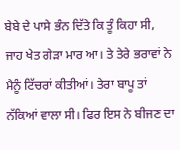ਬੇਬੇ ਦੇ ਪਾਸੇ ਭੰਨ ਦਿੱਤੇ ਕਿ ਤੂੰ ਕਿਹਾ ਸੀ, ਜਾਹ ਖੇਤ ਗੇੜਾ ਮਾਰ ਆ। ਤੇ ਤੇਰੇ ਭਰਾਵਾਂ ਨੇ ਮੈਨੂੰ ਟਿੱਚਰਾਂ ਕੀਤੀਆਂ। ਤੇਰਾ ਬਾਪੂ ਤਾਂ ਨੱਕਿਆਂ ਵਾਲਾ ਸੀ। ਫਿਰ ਇਸ ਨੇ ਬੀਜਣ ਦਾ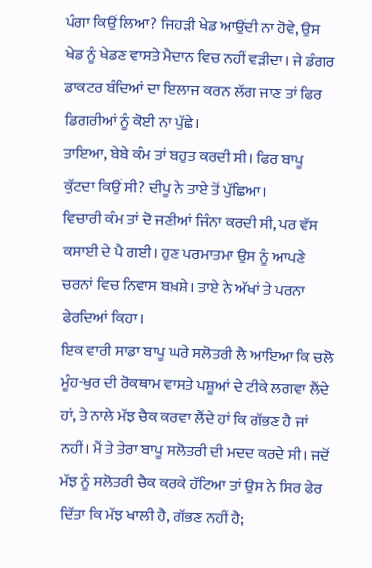ਪੰਗਾ ਕਿਉਂ ਲਿਆ? ਜਿਹੜੀ ਖੇਡ ਆਉਂਦੀ ਨਾ ਹੋਵੇ, ਉਸ ਖੇਡ ਨੂੰ ਖੇਡਣ ਵਾਸਤੇ ਮੈਦਾਨ ਵਿਚ ਨਹੀਂ ਵੜੀਦਾ। ਜੇ ਡੰਗਰ ਡਾਕਟਰ ਬੰਦਿਆਂ ਦਾ ਇਲਾਜ ਕਰਨ ਲੱਗ ਜਾਣ ਤਾਂ ਫਿਰ ਡਿਗਰੀਆਂ ਨੂੰ ਕੋਈ ਨਾ ਪੁੱਛੇ।
ਤਾਇਆ, ਬੇਬੇ ਕੰਮ ਤਾਂ ਬਹੁਤ ਕਰਦੀ ਸੀ। ਫਿਰ ਬਾਪੂ ਕੁੱਟਦਾ ਕਿਉਂ ਸੀ? ਦੀਪੂ ਨੇ ਤਾਏ ਤੋਂ ਪੁੱਛਿਆ।
ਵਿਚਾਰੀ ਕੰਮ ਤਾਂ ਦੋ ਜਣੀਆਂ ਜਿੰਨਾ ਕਰਦੀ ਸੀ, ਪਰ ਵੱਸ ਕਸਾਈ ਦੇ ਪੈ ਗਈ। ਹੁਣ ਪਰਮਾਤਮਾ ਉਸ ਨੂੰ ਆਪਣੇ ਚਰਨਾਂ ਵਿਚ ਨਿਵਾਸ ਬਖ਼ਸ਼ੇ। ਤਾਏ ਨੇ ਅੱਖਾਂ ਤੇ ਪਰਨਾ ਫੇਰਦਿਆਂ ਕਿਹਾ।
ਇਕ ਵਾਰੀ ਸਾਡਾ ਬਾਪੂ ਘਰੇ ਸਲੋਤਰੀ ਲੈ ਆਇਆ ਕਿ ਚਲੋ ਮੂੰਹ-ਖੁਰ ਦੀ ਰੋਕਥਾਮ ਵਾਸਤੇ ਪਸ਼ੂਆਂ ਦੇ ਟੀਕੇ ਲਗਵਾ ਲੈਂਦੇ ਹਾਂ, ਤੇ ਨਾਲੇ ਮੱਝ ਚੈਕ ਕਰਵਾ ਲੈਂਦੇ ਹਾਂ ਕਿ ਗੱਭਣ ਹੈ ਜਾਂ ਨਹੀਂ। ਮੈਂ ਤੇ ਤੇਰਾ ਬਾਪੂ ਸਲੋਤਰੀ ਦੀ ਮਦਦ ਕਰਦੇ ਸੀ। ਜਦੋਂ ਮੱਝ ਨੂੰ ਸਲੋਤਰੀ ਚੈਕ ਕਰਕੇ ਹੱਟਿਆ ਤਾਂ ਉਸ ਨੇ ਸਿਰ ਫੇਰ ਦਿੱਤਾ ਕਿ ਮੱਝ ਖਾਲੀ ਹੈ, ਗੱਭਣ ਨਹੀਂ ਹੈ;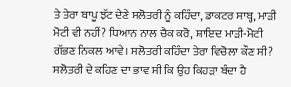ਤੇ ਤੇਰਾ ਬਾਪੂ ਝੱਟ ਦੇਣੇ ਸਲੋਤਰੀ ਨੂੰ ਕਹਿੰਦਾ, ਡਾਕਟਰ ਸਾਬ੍ਹ, ਮਾੜੀ ਮੋਟੀ ਵੀ ਨਹੀਂ? ਧਿਆਨ ਨਾਲ ਚੈਕ ਕਰੋ, ਸ਼ਾਇਦ ਮਾੜੀ-ਮੋਟੀ ਗੱਭਣ ਨਿਕਲ ਆਵੇ। ਸਲੋਤਰੀ ਕਹਿੰਦਾ ਤੇਰਾ ਵਿਚੋਲਾ ਕੌਣ ਸੀ?
ਸਲੋਤਰੀ ਦੇ ਕਹਿਣ ਦਾ ਭਾਵ ਸੀ ਕਿ ਉਹ ਕਿਹੜਾ ਬੰਦਾ ਹੈ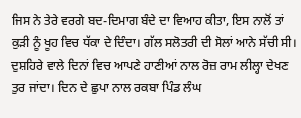ਜਿਸ ਨੇ ਤੇਰੇ ਵਰਗੇ ਬਦ-ਦਿਮਾਗ ਬੰਦੇ ਦਾ ਵਿਆਹ ਕੀਤਾ, ਇਸ ਨਾਲੋਂ ਤਾਂ ਕੁੜੀ ਨੂੰ ਖੂਹ ਵਿਚ ਧੱਕਾ ਦੇ ਦਿੰਦਾ। ਗੱਲ ਸਲੋਤਰੀ ਦੀ ਸੋਲਾਂ ਆਨੇ ਸੱਚੀ ਸੀ।
ਦੁਸ਼ਹਿਰੇ ਵਾਲੇ ਦਿਨਾਂ ਵਿਚ ਆਪਣੇ ਹਾਣੀਆਂ ਨਾਲ ਰੋਜ਼ ਰਾਮ ਲੀਲ੍ਹਾ ਦੇਖਣ ਤੁਰ ਜਾਂਦਾ। ਦਿਨ ਦੇ ਛੁਪਾ ਨਾਲ ਰਕਬਾ ਪਿੰਡ ਲੰਘ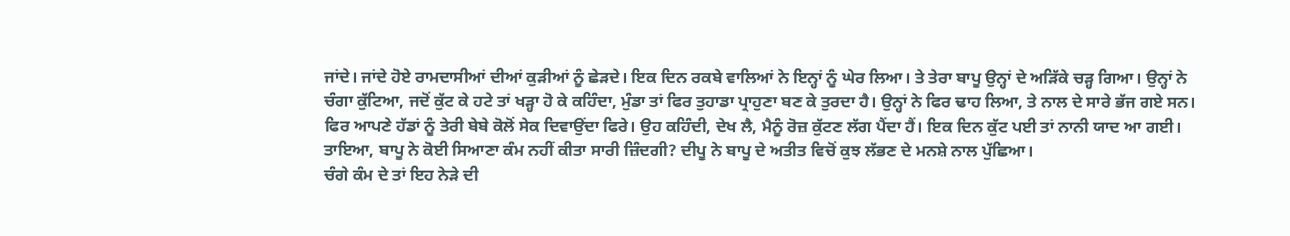ਜਾਂਦੇ। ਜਾਂਦੇ ਹੋਏ ਰਾਮਦਾਸੀਆਂ ਦੀਆਂ ਕੁੜੀਆਂ ਨੂੰ ਛੇੜਦੇ। ਇਕ ਦਿਨ ਰਕਬੇ ਵਾਲਿਆਂ ਨੇ ਇਨ੍ਹਾਂ ਨੂੰ ਘੇਰ ਲਿਆ। ਤੇ ਤੇਰਾ ਬਾਪੂ ਉਨ੍ਹਾਂ ਦੇ ਅੜਿੱਕੇ ਚੜ੍ਹ ਗਿਆ। ਉਨ੍ਹਾਂ ਨੇ ਚੰਗਾ ਕੁੱਟਿਆ, ਜਦੋਂ ਕੁੱਟ ਕੇ ਹਟੇ ਤਾਂ ਖੜ੍ਹਾ ਹੋ ਕੇ ਕਹਿੰਦਾ, ਮੁੰਡਾ ਤਾਂ ਫਿਰ ਤੁਹਾਡਾ ਪ੍ਰਾਹੁਣਾ ਬਣ ਕੇ ਤੁਰਦਾ ਹੈ। ਉਨ੍ਹਾਂ ਨੇ ਫਿਰ ਢਾਹ ਲਿਆ, ਤੇ ਨਾਲ ਦੇ ਸਾਰੇ ਭੱਜ ਗਏ ਸਨ। ਫਿਰ ਆਪਣੇ ਹੱਡਾਂ ਨੂੰ ਤੇਰੀ ਬੇਬੇ ਕੋਲੋਂ ਸੇਕ ਦਿਵਾਉਂਦਾ ਫਿਰੇ। ਉਹ ਕਹਿੰਦੀ, ਦੇਖ ਲੈ, ਮੈਨੂੰ ਰੋਜ਼ ਕੁੱਟਣ ਲੱਗ ਪੈਂਦਾ ਹੈਂ। ਇਕ ਦਿਨ ਕੁੱਟ ਪਈ ਤਾਂ ਨਾਨੀ ਯਾਦ ਆ ਗਈ।
ਤਾਇਆ, ਬਾਪੂ ਨੇ ਕੋਈ ਸਿਆਣਾ ਕੰਮ ਨਹੀਂ ਕੀਤਾ ਸਾਰੀ ਜ਼ਿੰਦਗੀ? ਦੀਪੂ ਨੇ ਬਾਪੂ ਦੇ ਅਤੀਤ ਵਿਚੋਂ ਕੁਝ ਲੱਭਣ ਦੇ ਮਨਸ਼ੇ ਨਾਲ ਪੁੱਛਿਆ।
ਚੰਗੇ ਕੰਮ ਦੇ ਤਾਂ ਇਹ ਨੇੜੇ ਦੀ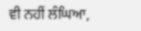ਵੀ ਨਹੀਂ ਲੰਘਿਆ,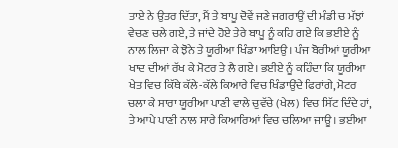ਤਾਏ ਨੇ ਉਤਰ ਦਿੱਤਾ, ਮੈਂ ਤੇ ਬਾਪੂ ਦੋਵੇਂ ਜਣੇ ਜਗਰਾਉਂ ਦੀ ਮੰਡੀ ਚ ਮੱਝਾਂ ਵੇਚਣ ਚਲੇ ਗਏ, ਤੇ ਜਾਂਦੇ ਹੋਏ ਤੇਰੇ ਬਾਪੂ ਨੂੰ ਕਹਿ ਗਏ ਕਿ ਭਈਏ ਨੂੰ ਨਾਲ ਲਿਜਾ ਕੇ ਝੋਨੇ ਤੇ ਯੂਰੀਆ ਖਿੰਡਾ ਆਇਉ। ਪੰਜ ਬੋਰੀਆਂ ਯੂਰੀਆ ਖਾਦ ਦੀਆਂ ਰੱਖ ਕੇ ਮੋਟਰ ਤੇ ਲੈ ਗਏ। ਭਈਏ ਨੂੰ ਕਹਿੰਦਾ ਕਿ ਯੂਰੀਆ ਖੇਤ ਵਿਚ ਕਿੱਥੇ ਕੱਲੇ-ਕੱਲੇ ਕਿਆਰੇ ਵਿਚ ਖਿੰਡਾਉਂਦੇ ਫਿਰਾਂਗੇ, ਮੋਟਰ ਚਲਾ ਕੇ ਸਾਰਾ ਯੂਰੀਆ ਪਾਣੀ ਵਾਲੇ ਚੁਵੱਚੇ (ਖੇਲ) ਵਿਚ ਸਿੱਟ ਦਿੰਦੇ ਹਾਂ, ਤੇ ਆਪੇ ਪਾਣੀ ਨਾਲ ਸਾਰੇ ਕਿਆਰਿਆਂ ਵਿਚ ਚਲਿਆ ਜਾਊ। ਭਈਆ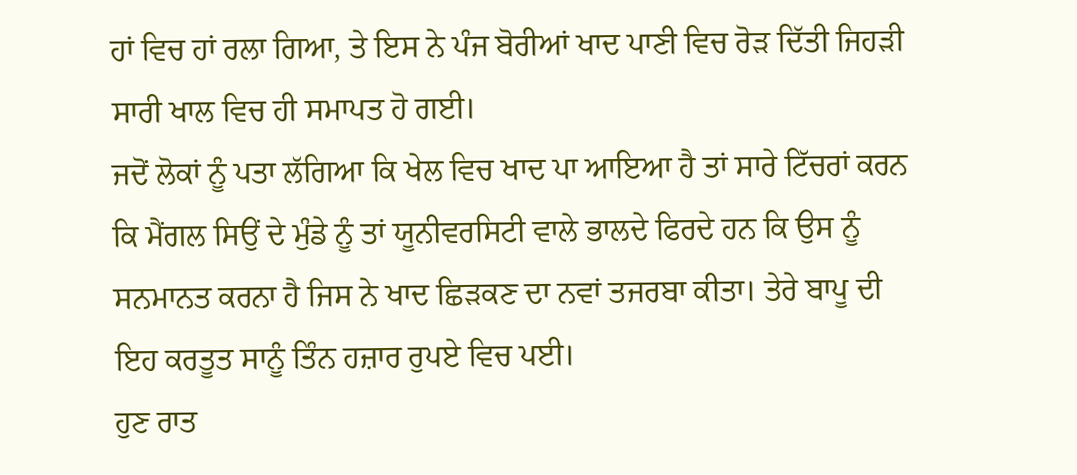ਹਾਂ ਵਿਚ ਹਾਂ ਰਲਾ ਗਿਆ, ਤੇ ਇਸ ਨੇ ਪੰਜ ਬੋਰੀਆਂ ਖਾਦ ਪਾਣੀ ਵਿਚ ਰੋੜ ਦਿੱਤੀ ਜਿਹੜੀ ਸਾਰੀ ਖਾਲ ਵਿਚ ਹੀ ਸਮਾਪਤ ਹੋ ਗਈ।
ਜਦੋਂ ਲੋਕਾਂ ਨੂੰ ਪਤਾ ਲੱਗਿਆ ਕਿ ਖੇਲ ਵਿਚ ਖਾਦ ਪਾ ਆਇਆ ਹੈ ਤਾਂ ਸਾਰੇ ਟਿੱਚਰਾਂ ਕਰਨ ਕਿ ਮੈਂਗਲ ਸਿਉਂ ਦੇ ਮੁੰਡੇ ਨੂੰ ਤਾਂ ਯੂਨੀਵਰਸਿਟੀ ਵਾਲੇ ਭਾਲਦੇ ਫਿਰਦੇ ਹਨ ਕਿ ਉਸ ਨੂੰ ਸਨਮਾਨਤ ਕਰਨਾ ਹੈ ਜਿਸ ਨੇ ਖਾਦ ਛਿੜਕਣ ਦਾ ਨਵਾਂ ਤਜਰਬਾ ਕੀਤਾ। ਤੇਰੇ ਬਾਪੂ ਦੀ ਇਹ ਕਰਤੂਤ ਸਾਨੂੰ ਤਿੰਨ ਹਜ਼ਾਰ ਰੁਪਏ ਵਿਚ ਪਈ।
ਹੁਣ ਰਾਤ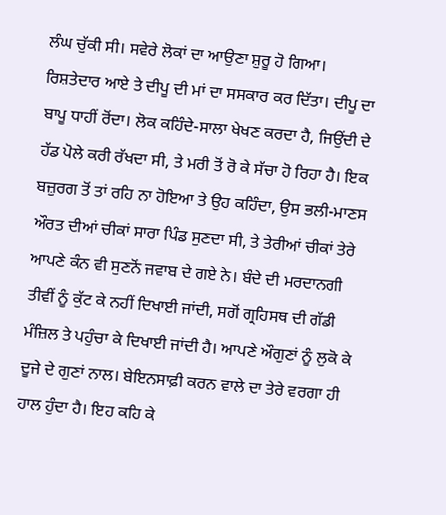ਲੰਘ ਚੁੱਕੀ ਸੀ। ਸਵੇਰੇ ਲੋਕਾਂ ਦਾ ਆਉਣਾ ਸ਼ੁਰੂ ਹੋ ਗਿਆ। ਰਿਸ਼ਤੇਦਾਰ ਆਏ ਤੇ ਦੀਪੂ ਦੀ ਮਾਂ ਦਾ ਸਸਕਾਰ ਕਰ ਦਿੱਤਾ। ਦੀਪੂ ਦਾ ਬਾਪੂ ਧਾਹੀਂ ਰੋਂਦਾ। ਲੋਕ ਕਹਿੰਦੇ-ਸਾਲਾ ਖੇਖਣ ਕਰਦਾ ਹੈ, ਜਿਉਂਦੀ ਦੇ ਹੱਡ ਪੋਲੇ ਕਰੀ ਰੱਖਦਾ ਸੀ, ਤੇ ਮਰੀ ਤੋਂ ਰੋ ਕੇ ਸੱਚਾ ਹੋ ਰਿਹਾ ਹੈ। ਇਕ ਬਜ਼ੁਰਗ ਤੋਂ ਤਾਂ ਰਹਿ ਨਾ ਹੋਇਆ ਤੇ ਉਹ ਕਹਿੰਦਾ, ਉਸ ਭਲੀ-ਮਾਣਸ ਔਰਤ ਦੀਆਂ ਚੀਕਾਂ ਸਾਰਾ ਪਿੰਡ ਸੁਣਦਾ ਸੀ, ਤੇ ਤੇਰੀਆਂ ਚੀਕਾਂ ਤੇਰੇ ਆਪਣੇ ਕੰਨ ਵੀ ਸੁਣਨੋਂ ਜਵਾਬ ਦੇ ਗਏ ਨੇ। ਬੰਦੇ ਦੀ ਮਰਦਾਨਗੀ ਤੀਵੀਂ ਨੂੰ ਕੁੱਟ ਕੇ ਨਹੀਂ ਦਿਖਾਈ ਜਾਂਦੀ, ਸਗੋਂ ਗ੍ਰਹਿਸਥ ਦੀ ਗੱਡੀ ਮੰਜ਼ਿਲ ਤੇ ਪਹੁੰਚਾ ਕੇ ਦਿਖਾਈ ਜਾਂਦੀ ਹੈ। ਆਪਣੇ ਔਗੁਣਾਂ ਨੂੰ ਲੁਕੋ ਕੇ ਦੂਜੇ ਦੇ ਗੁਣਾਂ ਨਾਲ। ਬੇਇਨਸਾਫ਼ੀ ਕਰਨ ਵਾਲੇ ਦਾ ਤੇਰੇ ਵਰਗਾ ਹੀ ਹਾਲ ਹੁੰਦਾ ਹੈ। ਇਹ ਕਹਿ ਕੇ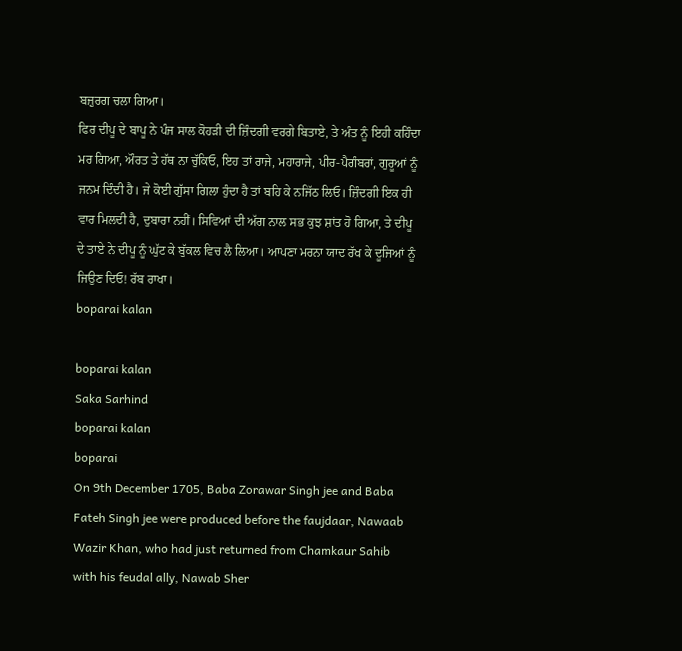ਬਜ਼ੁਰਗ ਚਲਾ ਗਿਆ।
ਫਿਰ ਦੀਪੂ ਦੇ ਬਾਪੂ ਨੇ ਪੰਜ ਸਾਲ ਕੋਹੜੀ ਦੀ ਜ਼ਿੰਦਗੀ ਵਰਗੇ ਬਿਤਾਏ, ਤੇ ਅੰਤ ਨੂੰ ਇਹੀ ਕਹਿੰਦਾ ਮਰ ਗਿਆ, ਔਰਤ ਤੇ ਹੱਥ ਨਾ ਚੁੱਕਿਓ, ਇਹ ਤਾਂ ਰਾਜੇ, ਮਹਾਰਾਜੇ, ਪੀਰ-ਪੈਗੰਬਰਾਂ, ਗੁਰੂਆਂ ਨੂੰ ਜਨਮ ਦਿੰਦੀ ਹੈ। ਜੇ ਕੋਈ ਗੁੱਸਾ ਗਿਲਾ ਹੁੰਦਾ ਹੈ ਤਾਂ ਬਹਿ ਕੇ ਨਜਿੱਠ ਲਿਓ। ਜ਼ਿੰਦਗੀ ਇਕ ਹੀ ਵਾਰ ਮਿਲਦੀ ਹੈ, ਦੁਬਾਰਾ ਨਹੀਂ। ਸਿਵਿਆਂ ਦੀ ਅੱਗ ਨਾਲ ਸਭ ਕੁਝ ਸ਼ਾਂਤ ਹੋ ਗਿਆ, ਤੇ ਦੀਪੂ ਦੇ ਤਾਏ ਨੇ ਦੀਪੂ ਨੂੰ ਘੁੱਟ ਕੇ ਬੁੱਕਲ ਵਿਚ ਲੈ ਲਿਆ। ਆਪਣਾ ਮਰਨਾ ਯਾਦ ਰੱਖ ਕੇ ਦੂਜਿਆਂ ਨੂੰ ਜਿਉਣ ਦਿਓ! ਰੱਬ ਰਾਖਾ।
boparai kalan

boparai kalan
Saka Sarhind
boparai kalan
boparai
On 9th December 1705, Baba Zorawar Singh jee and Baba Fateh Singh jee were produced before the faujdaar, Nawaab Wazir Khan, who had just returned from Chamkaur Sahib with his feudal ally, Nawab Sher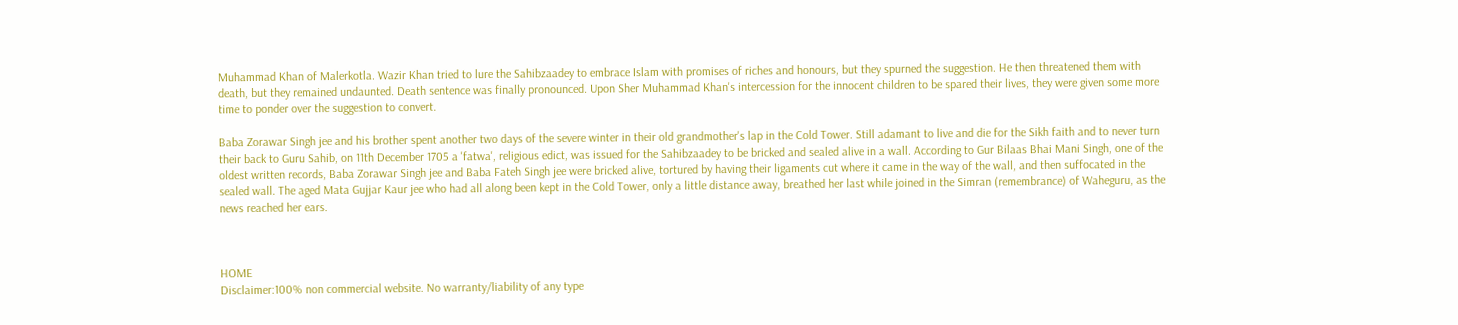Muhammad Khan of Malerkotla. Wazir Khan tried to lure the Sahibzaadey to embrace Islam with promises of riches and honours, but they spurned the suggestion. He then threatened them with death, but they remained undaunted. Death sentence was finally pronounced. Upon Sher Muhammad Khan's intercession for the innocent children to be spared their lives, they were given some more time to ponder over the suggestion to convert.

Baba Zorawar Singh jee and his brother spent another two days of the severe winter in their old grandmother's lap in the Cold Tower. Still adamant to live and die for the Sikh faith and to never turn their back to Guru Sahib, on 11th December 1705 a 'fatwa', religious edict, was issued for the Sahibzaadey to be bricked and sealed alive in a wall. According to Gur Bilaas Bhai Mani Singh, one of the oldest written records, Baba Zorawar Singh jee and Baba Fateh Singh jee were bricked alive, tortured by having their ligaments cut where it came in the way of the wall, and then suffocated in the sealed wall. The aged Mata Gujjar Kaur jee who had all along been kept in the Cold Tower, only a little distance away, breathed her last while joined in the Simran (remembrance) of Waheguru, as the news reached her ears.



HOME
Disclaimer:100% non commercial website. No warranty/liability of any type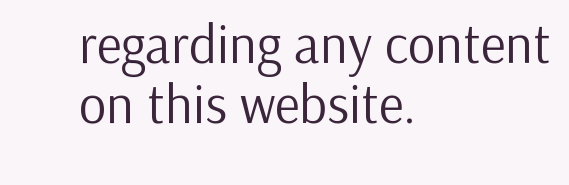regarding any content on this website.